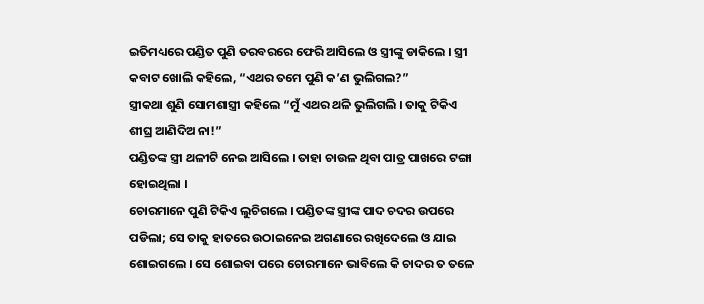ଇତିମଧ୍ୟରେ ପଣ୍ଡିତ ପୁଣି ତରବରରେ ଫେରି ଆସିଲେ ଓ ସ୍ତ୍ରୀଙ୍କୁ ଡାକିଲେ । ସ୍ତ୍ରୀ କବାଟ ଖୋଲି କହିଲେ, “ଏଥର ତମେ ପୁଣି କ’ଣ ଭୁଲିଗଲ?”
ସ୍ତ୍ରୀକଥା ଶୁଣି ସୋମଶାସ୍ତ୍ରୀ କହିଲେ “ମୁଁ ଏଥର ଥଳି ଭୁଲିଗଲି । ତାକୁ ଟିକିଏ ଶୀଘ୍ର ଆଣିଦିଅ ନା!”
ପଣ୍ଡିତଙ୍କ ସ୍ତ୍ରୀ ଥଳୀଟି ନେଇ ଆସିଲେ । ତାହା ଚାଉଳ ଥିବା ପାତ୍ର ପାଖରେ ଟଙ୍ଗା ହୋଇଥିଲା ।
ଚୋରମାନେ ପୁଣି ଟିକିଏ ଲୁଚିଗଲେ । ପଣ୍ଡିତଙ୍କ ସ୍ତ୍ରୀଙ୍କ ପାଦ ଚଦର ଉପରେ ପଡିଲା; ସେ ତାକୁ ହାତରେ ଉଠାଇନେଇ ଅଗଣାରେ ରଖିଦେଲେ ଓ ଯାଇ ଶୋଇଗଲେ । ସେ ଶୋଇବା ପରେ ଚୋରମାନେ ଭାବିଲେ କି ଚାଦର ତ ତଳେ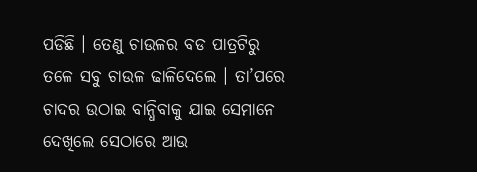ପଡିଛି । ତେଣୁ ଚାଉଳର ବଡ ପାତ୍ରଟିରୁ ତଳେ ସବୁ ଚାଉଳ ଢାଳିଦେଲେ । ତା’ପରେ ଚାଦର ଉଠାଇ ବାନ୍ଧିବାକୁ ଯାଇ ସେମାନେ ଦେଖିଲେ ସେଠାରେ ଆଉ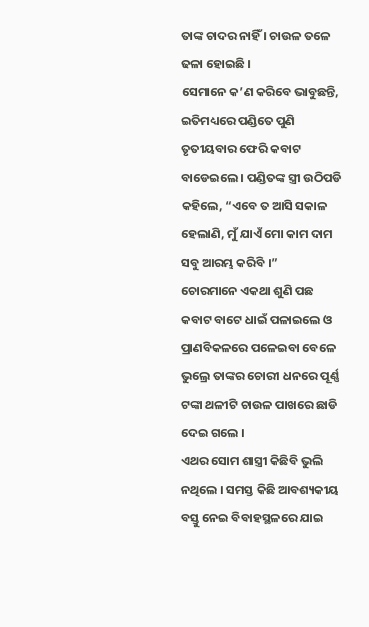ତାଙ୍କ ଚାଦର ନାହିଁ । ଚାଉଳ ତଳେ ଢଳା ହୋଇଛି ।
ସେମାନେ କ’ଣ କରିବେ ଭାବୁଛନ୍ତି, ଇତିମଧ୍ୟରେ ପଣ୍ଡିତେ ପୁଣି ତୃତୀୟବାର ଫେରି କବାଟ ବାଡେଇଲେ । ପଣ୍ଡିତଙ୍କ ସ୍ତ୍ରୀ ଉଠିପଡି କହିଲେ, “ଏବେ ତ ଆସି ସକାଳ ହେଲାଣି, ମୁଁ ଯାଏଁ ମୋ କାମ ଦାମ ସବୁ ଆରମ୍ଭ କରିବି ।”
ଚୋରମାନେ ଏକଥା ଶୁଣି ପଛ କବାଟ ବାଟେ ଧାଇଁ ପଳାଇଲେ ଓ ପ୍ରାଣବିକଳରେ ପଳେଇବା ବେଳେ ଭୁଲ୍ରେ ତାଙ୍କର ଚୋରୀ ଧନରେ ପୂର୍ଣ୍ଣ ଟଙ୍କା ଥଳୀଟି ଚାଉଳ ପାଖରେ ଛାଡି ଦେଇ ଗଲେ ।
ଏଥର ସୋମ ଶାସ୍ତ୍ରୀ କିଛିବି ଭୁଲି ନଥିଲେ । ସମସ୍ତ କିଛି ଆବଶ୍ୟକୀୟ ବସ୍ତୁ ନେଇ ବିବାହସ୍ଥଳରେ ଯାଇ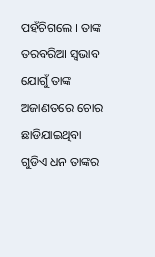ପହଁଚିଗଲେ । ତାଙ୍କ ତରବରିଆ ସ୍ୱଭାବ ଯୋଗୁଁ ତାଙ୍କ ଅଜାଣତରେ ଚୋର ଛାଡିଯାଇଥିବା ଗୁଡିଏ ଧନ ତାଙ୍କର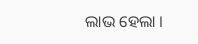ଲାଭ ହେଲା ।